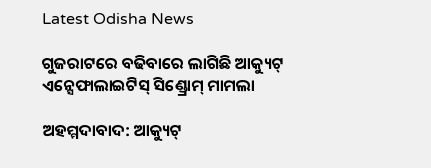Latest Odisha News

ଗୁଜରାଟରେ ବଢିବାରେ ଲାଗିଛି ଆକ୍ୟୁଟ୍ ଏନ୍ସେଫାଲାଇଟିସ୍ ସିଣ୍ଡ୍ରୋମ୍ ମାମଲା

ଅହମ୍ମଦାବାଦ: ଆକ୍ୟୁଟ୍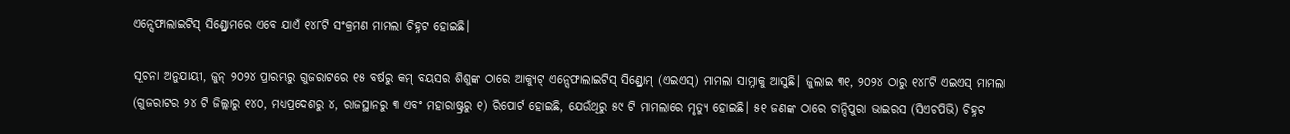ଏନ୍ସେଫାଲାଇଟିସ୍ ସିଣ୍ଡ୍ରୋମରେ ଏବେ ଯାଏଁ ୧୪୮ଟି ସଂକ୍ରମଣ ମାମଲା ଚିହ୍ନଟ ହୋଇଛି।

ସୂଚନା ଅନୁଯାୟୀ, ଜୁନ୍ ୨୦୨୪ ପ୍ରାରମ୍ଭରୁ ଗୁଜରାଟରେ ୧୫ ବର୍ଷରୁ କମ୍ ବୟସର ଶିଶୁଙ୍କ ଠାରେ ଆକ୍ୟୁଟ୍ ଏନ୍ସେଫାଲାଇଟିସ୍ ସିଣ୍ଡ୍ରୋମ୍ (ଏଇଏସ୍) ମାମଲା ସାମ୍ନାକୁ ଆସୁଛି। ଜୁଲାଇ ୩୧, ୨୦୨୪ ଠାରୁ ୧୪୮ଟି ଏଇଏସ୍ ମାମଲା (ଗୁଜରାଟର ୨୪ ଟି ଜିଲ୍ଲାରୁ ୧୪୦, ମଧ୍ୟପ୍ରଦେଶରୁ ୪, ରାଜସ୍ଥାନରୁ ୩ ଏବଂ ମହାରାଷ୍ଟ୍ରରୁ ୧) ରିପୋର୍ଟ ହୋଇଛି, ଯେଉଁଥିରୁ ୫୯ ଟି ମାମଲାରେ ମୃତ୍ୟୁ ହୋଇଛି। ୫୧ ଜଣଙ୍କ ଠାରେ ଚାନ୍ଦିପୁରା ଭାଇରସ (ସିଏଚପିଭି) ଚିହ୍ନଟ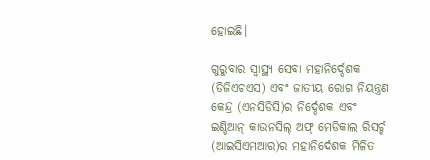ହୋଇଛି।

ଗୁରୁବାର ସ୍ୱାସ୍ଥ୍ୟ ସେବା ମହାନିର୍ଦ୍ଦେଶକ (ଡିଜିଏଚଏସ) ଏବଂ ଜାତୀୟ ରୋଗ ନିୟନ୍ତ୍ରଣ କେନ୍ଦ୍ର (ଏନସିଡିସି)ର ନିର୍ଦ୍ଦେଶକ ଏବଂ ଇଣ୍ଡିଆନ୍ କାଉନସିଲ୍ ଅଫ୍ ମେଡିକାଲ ରିସର୍ଚ୍ଚ (ଆଇସିଏମଆର)ର ମହାନିର୍ଦେଶକ ମିଳିତ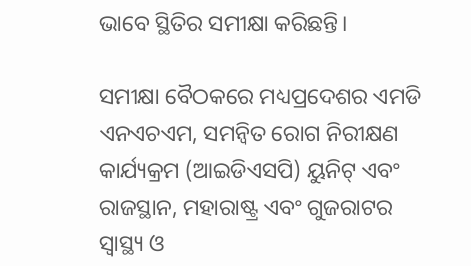ଭାବେ ସ୍ଥିତିର ସମୀକ୍ଷା କରିଛନ୍ତି।

ସମୀକ୍ଷା ବୈଠକରେ ମଧ୍ୟପ୍ରଦେଶର ଏମଡି ଏନଏଚଏମ, ସମନ୍ୱିତ ରୋଗ ନିରୀକ୍ଷଣ କାର୍ଯ୍ୟକ୍ରମ (ଆଇଡିଏସପି) ୟୁନିଟ୍ ଏବଂ ରାଜସ୍ଥାନ, ମହାରାଷ୍ଟ୍ର ଏବଂ ଗୁଜରାଟର ସ୍ୱାସ୍ଥ୍ୟ ଓ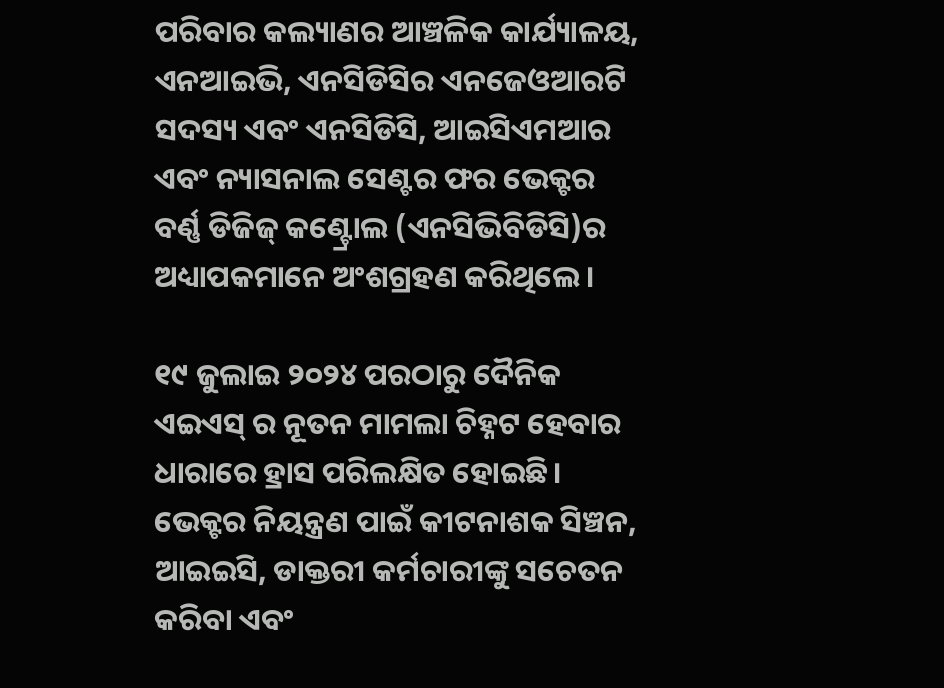ପରିବାର କଲ୍ୟାଣର ଆଞ୍ଚଳିକ କାର୍ଯ୍ୟାଳୟ, ଏନଆଇଭି, ଏନସିଡିସିର ଏନଜେଓଆରଟି ସଦସ୍ୟ ଏବଂ ଏନସିଡିସି, ଆଇସିଏମଆର ଏବଂ ନ୍ୟାସନାଲ ସେଣ୍ଟର ଫର ଭେକ୍ଟର ବର୍ଣ୍ଣ ଡିଜିଜ୍ କଣ୍ଟ୍ରୋଲ (ଏନସିଭିବିଡିସି)ର ଅଧ୍ୟାପକମାନେ ଅଂଶଗ୍ରହଣ କରିଥିଲେ।

୧୯ ଜୁଲାଇ ୨୦୨୪ ପରଠାରୁ ଦୈନିକ ଏଇଏସ୍ ର ନୂତନ ମାମଲା ଚିହ୍ନଟ ହେବାର ଧାରାରେ ହ୍ରାସ ପରିଲକ୍ଷିତ ହୋଇଛି। ଭେକ୍ଟର ନିୟନ୍ତ୍ରଣ ପାଇଁ କୀଟନାଶକ ସିଞ୍ଚନ, ଆଇଇସି, ଡାକ୍ତରୀ କର୍ମଚାରୀଙ୍କୁ ସଚେତନ କରିବା ଏବଂ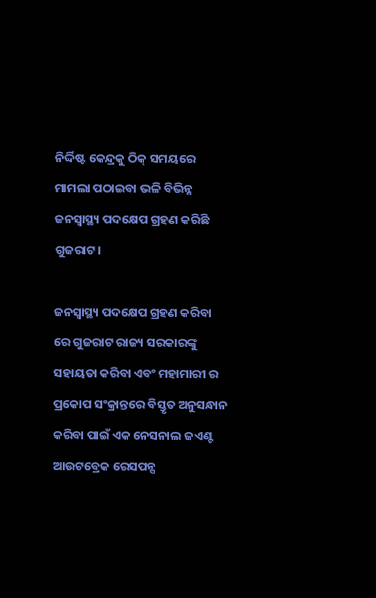ନିର୍ଦ୍ଦିଷ୍ଟ କେନ୍ଦ୍ରକୁ ଠିକ୍ ସମୟରେ ମାମଲା ପଠାଇବା ଭଳି ବିଭିନ୍ନ ଜନସ୍ୱାସ୍ଥ୍ୟ ପଦକ୍ଷେପ ଗ୍ରହଣ କରିଛି ଗୁଜରାଟ।

ଜନସ୍ୱାସ୍ଥ୍ୟ ପଦକ୍ଷେପ ଗ୍ରହଣ କରିବା ରେ ଗୁଜରାଟ ରାଜ୍ୟ ସରକାରଙ୍କୁ ସହାୟତା କରିବା ଏବଂ ମହାମାରୀ ର ପ୍ରକୋପ ସଂକ୍ରାନ୍ତରେ ବିସ୍ତୃତ ଅନୁସନ୍ଧାନ କରିବା ପାଇଁ ଏକ ନେସନାଲ ଜଏଣ୍ଟ ଆଉଟବ୍ରେକ ରେସପନ୍ସ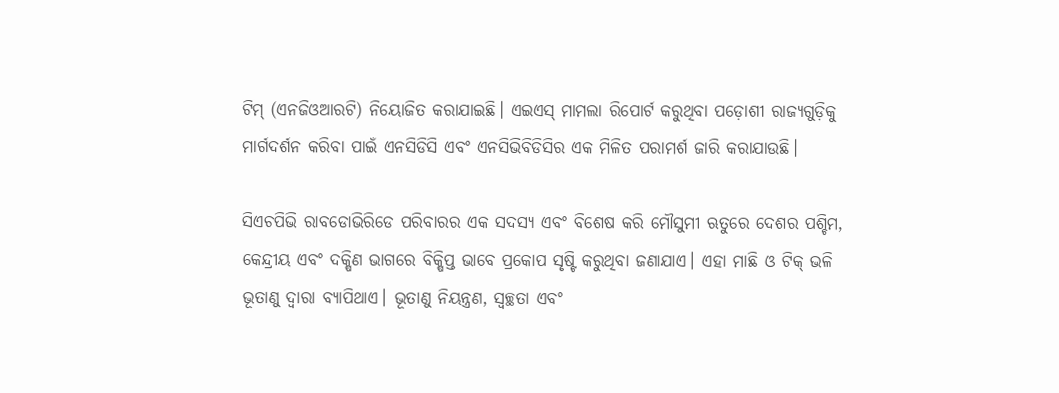ଟିମ୍‍ (ଏନଜିଓଆରଟି) ନିୟୋଜିତ କରାଯାଇଛି। ଏଇଏସ୍ ମାମଲା ରିପୋର୍ଟ କରୁଥିବା ପଡ଼ୋଶୀ ରାଜ୍ୟଗୁଡ଼ିକୁ ମାର୍ଗଦର୍ଶନ କରିବା ପାଇଁ ଏନସିଡିସି ଏବଂ ଏନସିଭିବିଡିସିର ଏକ ମିଳିତ ପରାମର୍ଶ ଜାରି କରାଯାଉଛି।

ସିଏଚପିଭି ରାବଡୋଭିରିଡେ ପରିବାରର ଏକ ସଦସ୍ୟ ଏବଂ ବିଶେଷ କରି ମୌସୁମୀ ଋତୁରେ ଦେଶର ପଶ୍ଚିମ, କେନ୍ଦ୍ରୀୟ ଏବଂ ଦକ୍ଷିଣ ଭାଗରେ ବିକ୍ଷିପ୍ତ ଭାବେ ପ୍ରକୋପ ସୃଷ୍ଟି କରୁଥିବା ଜଣାଯାଏ। ଏହା ମାଛି ଓ ଟିକ୍ ଭଳି ଭୂତାଣୁ ଦ୍ୱାରା ବ୍ୟାପିଥାଏ। ଭୂତାଣୁ ନିୟନ୍ତ୍ରଣ, ସ୍ୱଚ୍ଛତା ଏବଂ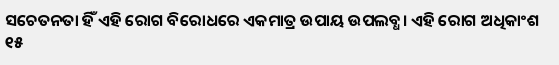ସଚେତନତା ହିଁ ଏହି ରୋଗ ବିରୋଧରେ ଏକମାତ୍ର ଉପାୟ ଉପଲବ୍ଧ। ଏହି ରୋଗ ଅଧିକାଂଶ ୧୫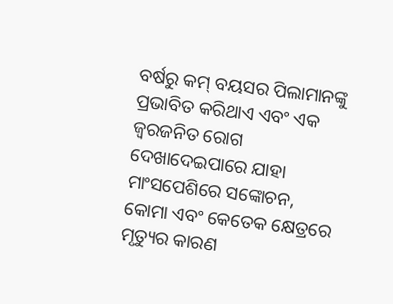ବର୍ଷରୁ କମ୍ ବୟସର ପିଲାମାନଙ୍କୁ ପ୍ରଭାବିତ କରିଥାଏ ଏବଂ ଏକ ଜ୍ୱରଜନିତ ରୋଗ ଦେଖାଦେଇପାରେ ଯାହା ମାଂସପେଶିରେ ସଙ୍କୋଚନ, କୋମା ଏବଂ କେତେକ କ୍ଷେତ୍ରରେ ମୃତ୍ୟୁର କାରଣ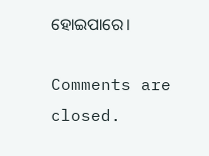ହୋଇପାରେ।

Comments are closed.